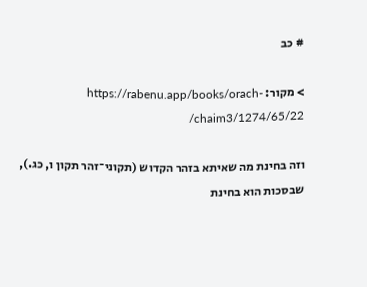# כב

> מקור: https://rabenu.app/books/orach-chaim3/1274/65/22/

וזה בחינת מה שאיתא בזהר הקדוש (תקוני־זהר תקון ו, כג.), שבסכות הוא בחינת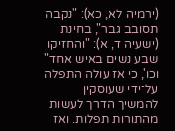(ירמיה לא, כא): "נקבה תסובב גבר", בחינת (ישעיה ד, א): "והחזיקו שבע נשים באיש אחד" וכו', כי אז עולה התפלה על־ידי שעוסקין להמשיך הדרך לעשות מהתורות תפלות. ואז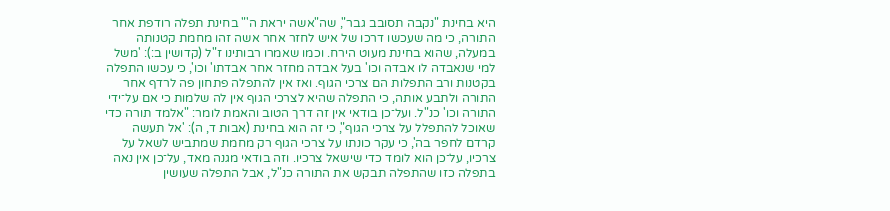היא בחינת "נקבה תסובב גבר", שה"אשה יראת ה'" בחינת תפלה רודפת אחר התורה, כי מה שעכשו דרכו של איש לחזר אחר אשה זהו מחמת קטנותה במעלה, שהוא בחינת מעוט הירח. וכמו שאמרו רבותינו ז"ל (קדושין ב:): 'משל למי שנאבדה לו אבדה וכו' בעל אבדה מחזר אחר אבדתו' וכו', כי עכשו התפלה בקטנות ורב התפלות הם צרכי הגוף. ואז אין להתפלה פתחון פה לרדף אחר התורה ולתבע אותה, כי התפלה שהיא לצרכי הגוף אין לה שלמות כי אם על־ידי התורה וכו' כנ"ל. ועל־כן בודאי אין זה דרך הטוב והאמת לומר: "אלמד תורה כדי שאוכל להתפלל על צרכי הגוף", כי זה הוא בחינת (אבות ד, ה): 'אל תעשה קרדם לחפר בה', כי עקר כונתו על צרכי הגוף רק מחמת שמתביש לשאל על צרכיו, על־כן הוא לומד כדי שישאל צרכיו. וזה בודאי מגנה מאד, על־כן אין נאה בתפלה כזו שהתפלה תבקש את התורה כנ"ל, אבל התפלה שעושין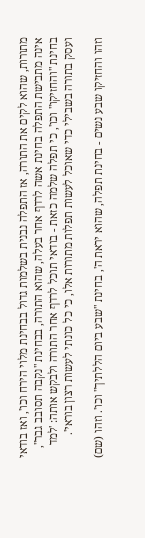מתורות, שהוא לקים את התורה, אז התפלה נבנית בשלמות גדול בבחינת מלוי הירח וכו', ואז בודאי אינה מתבישת התפלה בחינת אשה לרדף אחר בעלה, שהוא התורה, בבחינת "נקבה תסובב גבר", בחינת "והחזיקו" וכו', כי תפלה שלמה כזאת - בודאי תוכל לרדף אחר התורה ולבקש אותה: 'למד ועסק בתורה בשבילי כדי שאוכל לעשות תפלות מתורות אלו, כי כל כונתי לעשות רצון בוראי'.

וזהו והחזיקו שבע נשים - בחינת תפלה, שהוא יראת ה', בחינת "שבע ביום הללתיך" וכו'. וזהו (שם)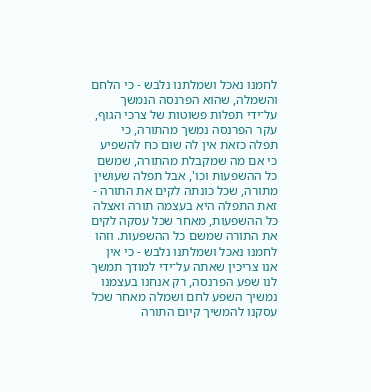לחמנו נאכל ושמלתנו נלבש - כי הלחם והשמלה, שהוא הפרנסה הנמשך על־ידי תפלות פשוטות של צרכי הגוף, עקר הפרנסה נמשך מהתורה, כי תפלה כזאת אין לה שום כח להשפיע כי אם מה שמקבלת מהתורה, שמשם כל ההשפעות וכו', אבל תפלה שעושין מתורה, שכל כונתה לקים את התורה - זאת התפלה היא בעצמה תורה ואצלה כל ההשפעות, מאחר שכל עסקה לקים את התורה שמשם כל ההשפעות. וזהו לחמנו נאכל ושמלתנו נלבש - כי אין אנו צריכין שאתה על־ידי למודך תמשך לנו שפע הפרנסה, רק אנחנו בעצמנו נמשיך השפע לחם ושמלה מאחר שכל עסקנו להמשיך קיום התורה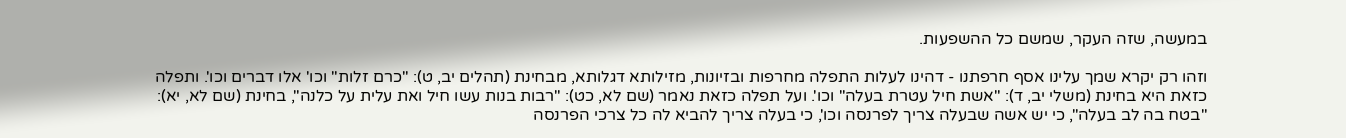במעשה, שזה העקר, שמשם כל ההשפעות.

וזהו רק יקרא שמך עלינו אסף חרפתנו - דהינו לעלות התפלה מחרפות ובזיונות, מזילותא דגלותא, מבחינת (תהלים יב, ט): "כרם זלות" וכו' אלו דברים וכו'. ותפלה כזאת היא בחינת (משלי יב, ד): "אשת חיל עטרת בעלה" וכו'. ועל תפלה כזאת נאמר (שם לא, כט): "רבות בנות עשו חיל ואת עלית על כלנה", בחינת (שם לא, יא): "בטח בה לב בעלה", כי יש אשה שבעלה צריך לפרנסה וכו', כי בעלה צריך להביא לה כל צרכי הפרנסה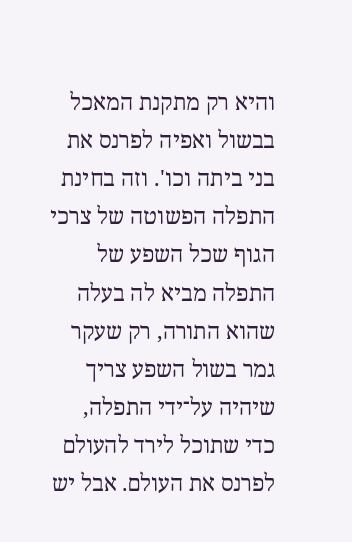והיא רק מתקנת המאכל בבשול ואפיה לפרנס את בני ביתה וכו'. וזה בחינת התפלה הפשוטה של צרכי הגוף שכל השפע של התפלה מביא לה בעלה שהוא התורה, רק שעקר גמר בשול השפע צריך שיהיה על־ידי התפלה, כדי שתוכל לירד להעולם לפרנס את העולם. אבל יש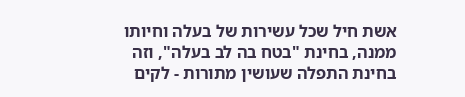אשת חיל שכל עשירות של בעלה וחיותו ממנה, בחינת "בטח בה לב בעלה", וזה בחינת התפלה שעושין מתורות - לקים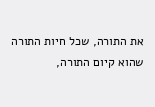את התורה, שכל חיות התורה שהוא קיום התורה,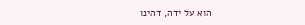הוא על ידה, דהינו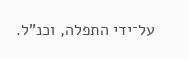על־ידי התפלה, וכנ"ל.